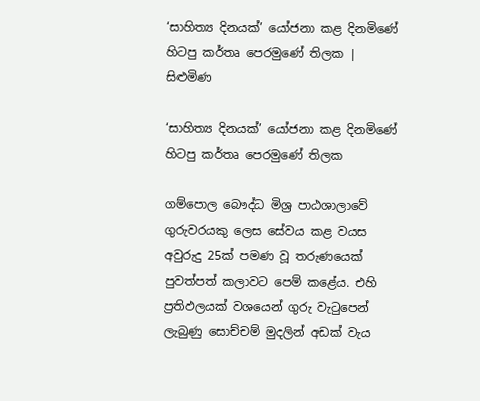‘සාහිත්‍ය දිනයක්’ යෝජනා කළ දිනමිණේ හිටපු කර්තෘ පෙරමුණේ තිලක | සිළුමිණ

‘සාහිත්‍ය දිනයක්’ යෝජනා කළ දිනමිණේ හිටපු කර්තෘ පෙරමුණේ තිලක

ගම්පොල බෞද්ධ මිශ්‍ර පාඨශාලාවේ ගුරුවරයකු ලෙස සේවය කළ වයස අවුරුදු 25ක් පමණ වූ තරුණයෙක් පුවත්පත් කලාවට පෙම් කළේය. එහි ප්‍රතිඵලයක් වශයෙන් ගුරු වැටුපෙන් ලැබුණු සොච්චම් මුදලින් අඩක් වැය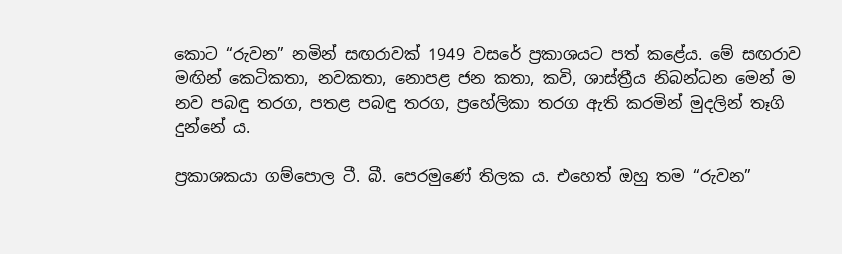කොට “රුවන” නමින් සඟරාවක් 1949 වසරේ ප්‍රකාශයට පත් කළේය. මේ සඟරාව මඟින් කෙටිකතා, නවකතා, නොපළ ජන කතා, කවි, ශාස්ත්‍රීය නිබන්ධන මෙන් ම නව පබඳු තරග, පතළ පබඳු තරග, ප්‍රහේලිකා තරග ඇති කරමින් මුදලින් තෑගි දුන්නේ ය.

ප්‍රකාශකයා ගම්පොල ටී. බී. පෙරමුණේ තිලක ය. එහෙත් ඔහු තම “රුවන”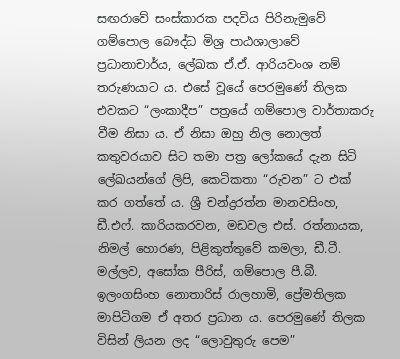සඟරාවේ සංස්කාරක පදවිය පිරිනැමුවේ ගම්පොල බෞද්ධ මිශ්‍ර පාඨශාලාවේ ප්‍රධානාචාර්ය, ලේඛක ඒ.ඒ. ආරියවංශ නම් තරුණයාට ය. එසේ වූයේ පෙරමුණේ තිලක එවකට “ලංකාදීප” පත්‍රයේ ගම්පොල වාර්තාකරු වීම නිසා ය. ඒ නිසා ඔහු නිල නොලත් කතුවරයාව සිට තමා පත්‍ර ලෝකයේ දැන සිටි ලේඛයන්ගේ ලිපි, කෙටිකතා “රුවන” ට එක් කර ගත්තේ ය. ශ්‍රී චන්ද්‍රරත්න මානවසිංහ, ඩී.එෆ්. කාරියකරවන, මඩවල එස්. රත්නායක, නිමල් හොරණ, පිළිකුත්තුවේ කමලා, ඩී.ටී. මල්ලව, අසෝක පීරිස්, ගම්පොල පී.බී. ඉලංගසිංහ නොතාරිස් රාලහාමි, ප්‍රේමතිලක මාපිටිගම ඒ අතර ප්‍රධාන ය. පෙරමුණේ තිලක විසින් ලියන ලද “ලොවුතුරු පෙම”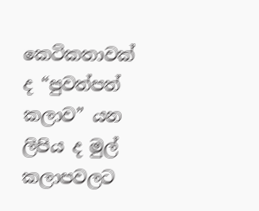කෙටිකතාවක් ද “පුවත්පත් කලාව” යන ලිපිය ද මුල් කලාපවලට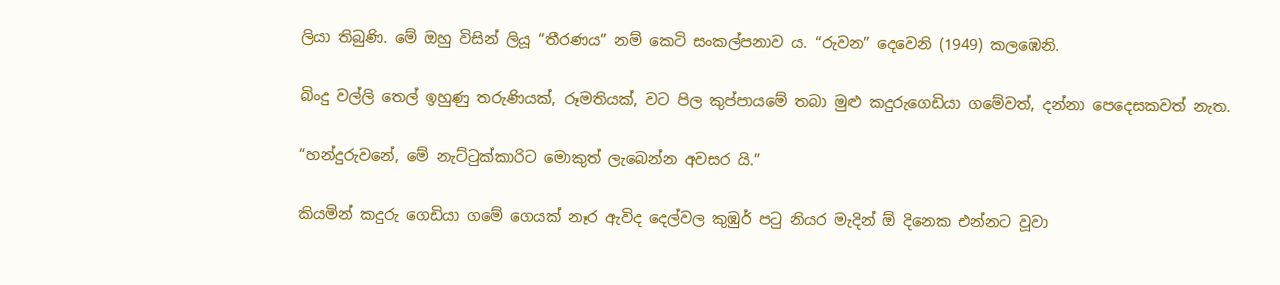ලියා තිබුණි. මේ ඔහු විසින් ලියූ “තීරණය” නම් කෙටි සංකල්පනාව ය. “රුවන” දෙවෙනි (1949) කලඹෙනි.

බිංදු වල්ලි තෙල් ඉහුණු තරුණියක්, රූමතියක්, වට පිල කුප්පායමේ තබා මුළු කදුරුගෙඩියා ගමේවත්, දන්නා පෙදෙසකවත් නැත.

“හන්දුරුවනේ, මේ නැට්ටුක්කාරිට මොකුත් ලැබෙන්න අවසර යි.”

කියමින් කදුරු ගෙඩියා ගමේ ගෙයක් නෑර ඇවිද දෙල්වල කුඹුර් පටු නියර මැදින් ඕ දිනෙක එන්නට වූවා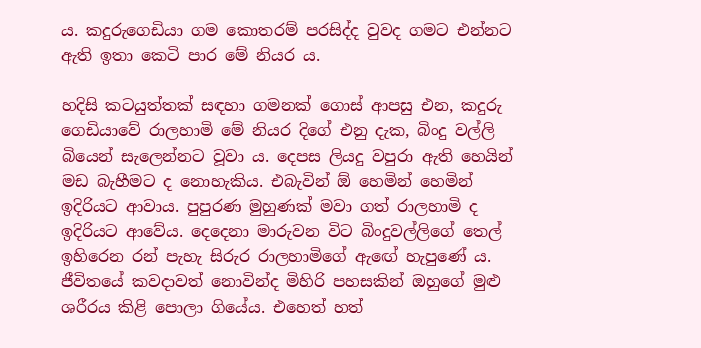ය. කදුරුගෙඩියා ගම කොතරම් පරසිද්ද වුවද ගමට එන්නට ඇති ඉතා කෙටි පාර මේ නියර ය.

හදිසි කටයුත්තක් සඳහා ගමනක් ගොස් ආපසු එන, කදුරු ගෙඩියාවේ රාලහාමි මේ නියර දිගේ එනු දැක, බිංදු වල්ලි බියෙන් සැලෙන්නට වූවා ය. දෙපස ලියදු වපුරා ඇති හෙයින් මඩ බැහීමට ද නොහැකිය. එබැවින් ඕ හෙමින් හෙමින් ඉදිරියට ආවාය. පුපුරණ මුහුණක් මවා ගත් රාලහාමි ද ඉදිරියට ආවේය. දෙදෙනා මාරුවන විට බිංදුවල්ලිගේ තෙල් ඉහිරෙන රන් පැහැ සිරුර රාලහාමිගේ ඇ‍ඟේ හැපුණේ ය. ජීවිතයේ කවදාවත් නොවින්ද මිහිරි පහසකින් ඔහුගේ මුළු ශරීරය කිළි පොලා ගියේය. එහෙත් හත්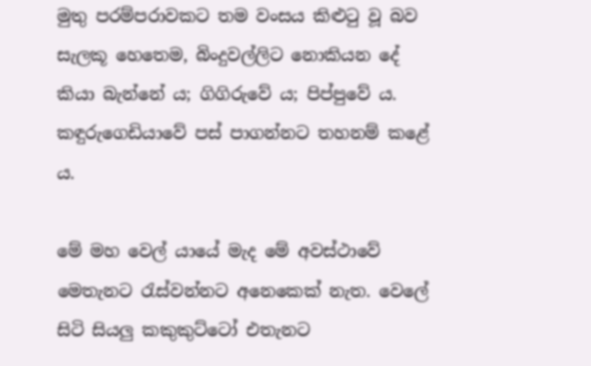මුතු පරම්පරාවකට තම වංසය කිළුටු වූ බව සැලකූ හෙතෙම, බිංදුවල්ලිට නොකියන දේ කියා බැන්නේ ය; ගිගිරුවේ ය; පිප්පුවේ ය. කඳුරුගෙඩියාවේ පස් පාගන්නට තහනම් කළේ ය.

මේ මහ වෙල් යායේ මැද මේ අවස්ථාවේ මෙතැනට රැස්වන්නට අනෙකෙක් නැත. වෙලේ සිටි සියලු කකුකුට්ටෝ එතැනට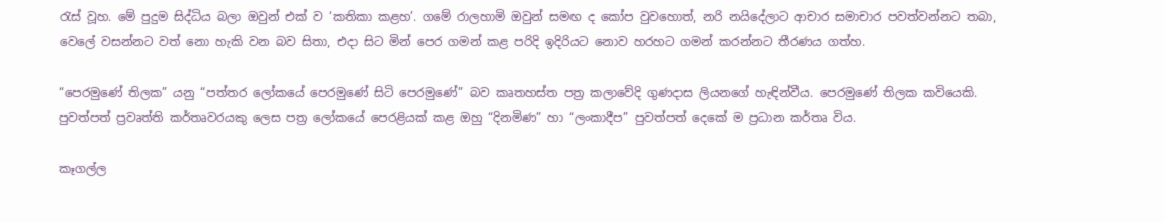රැස් වූහ. මේ පුදුම සිද්ධිය බලා ඔවුන් එක් ව ‘කතිකා කළහ’. ගමේ රාලහාමි ඔවුන් සමඟ ද කෝප වුවහොත්, නරි නයිදේලාට ආචාර සමාචාර පවත්වන්නට තබා, වෙලේ වසන්නට වත් නො හැකි වන බව සිතා, එදා සිට මින් පෙර ගමන් කළ පරිදි ඉදිරියට නොව හරහට ගමන් කරන්නට තීරණය ගත්හ.

“පෙරමුණේ තිලක” යනු “පත්තර ලෝකයේ පෙරමුණේ සිටි පෙරමුණේ” බව කෘතහස්ත පත්‍ර කලාවේදි ගුණදාස ලියනගේ හැඳින්වීය. පෙරමුණේ තිලක කවියෙකි. පුවත්පත් ප්‍රවෘත්ති කර්තෘවරයකු ලෙස පත්‍ර ලෝකයේ පෙරළියක් කළ ඔහු “දිනමිණ” හා “ලංකාදීප” පුවත්පත් දෙකේ ම ප්‍රධාන කර්තෘ විය.

කෑගල්ල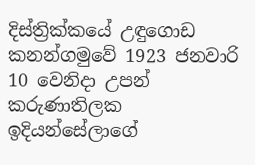දිස්ත්‍රික්කයේ උඳුගොඩ කනන්ගමුවේ 1923 ජනවාරි 10 වෙනිදා උපන් කරුණාතිලක ඉදියන්සේලාගේ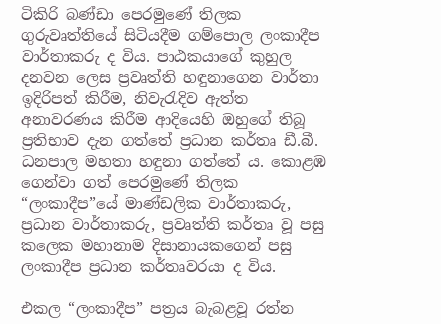ටිකිරි බණ්ඩා පෙරමුණේ තිලක ගුරුවෘත්තියේ සිටියදීම ගම්පොල ලංකාදීප වාර්තාකරු ද විය. පාඨකයාගේ කුහුල දනවන ලෙස ප්‍රවෘත්ති හඳුනාගෙන වාර්තා ඉදිරිපත් කිරීම, නිවැරැදිව ඇත්ත අනාවරණය කිරීම ආදියෙහි ඔහුගේ තිබූ ප්‍රතිභාව දැන ගත්තේ ප්‍රධාන කර්තෘ ඩී.බී. ධනපාල මහතා හඳුනා ගත්තේ ය. කොළඹ ගෙන්වා ගත් පෙරමුණේ තිලක “ලංකාදීප”යේ මාණ්ඩලික වාර්තාකරු, ප්‍රධාන වාර්තාකරු, ප්‍රවෘත්ති කර්තෘ වූ පසු කලෙක මහානාම දිසානායකගෙන් පසු ලංකාදීප ප්‍රධාන කර්තෘවරයා ද විය.

එකල “ලංකාදීප” පත්‍රය බැබළවූ රත්න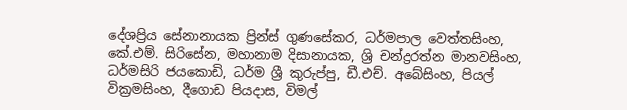දේශප්‍රිය සේනානායක ප්‍රින්ස් ගුණසේකර, ධර්මපාල වෙත්තසිංහ, කේ.එම්. සිරිසේන, මහානාම දිසානායක, ශ්‍රි චන්ද්‍රරත්න මානවසිංහ, ධර්මසිරි ජයකොඩි, ධර්ම ශ්‍රී කුරුප්පු, ඩී.එච්. අබේසිංහ, පියල් වික්‍රමසිංහ, දීගොඩ පියදාස, විමල්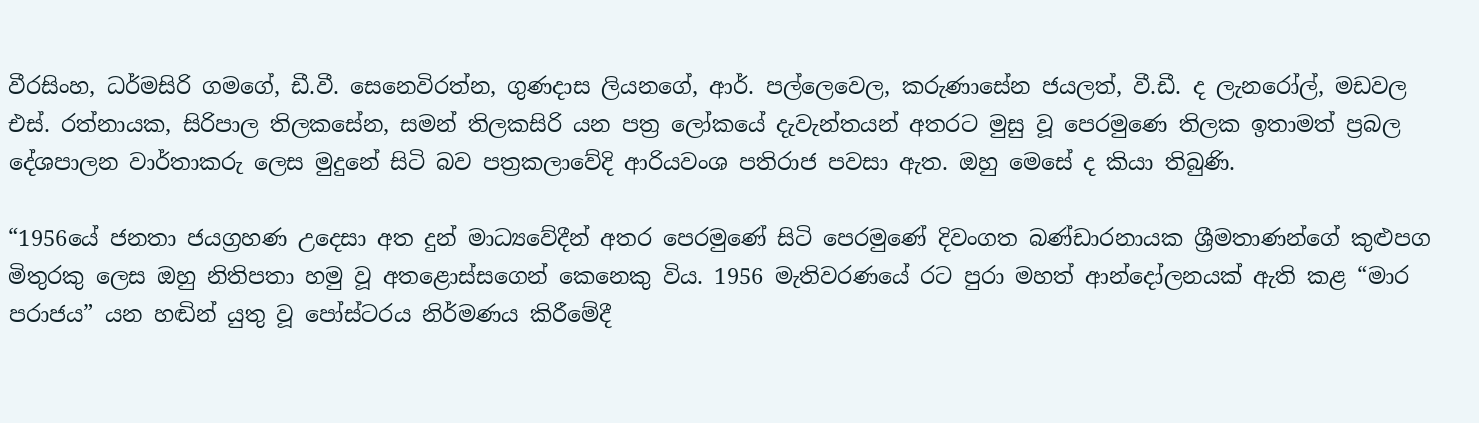වීරසිංහ, ධර්මසිරි ගමගේ, ඩී.වී. සෙනෙවිරත්න, ගුණදාස ලිය‍නගේ, ආර්. පල්ලෙවෙල, කරුණාසේන ජයලත්, වී.ඩී. ද ලැනරෝල්, මඩවල එස්. රත්නායක, සිරිපාල තිලකසේන, සමන් තිලකසිරි යන පත්‍ර ලෝකයේ දැවැන්තයන් අතරට මුසු වූ පෙරමුණෙ තිලක ඉතාමත් ප්‍රබල දේශපාලන වාර්තාකරු ලෙස මුදුනේ සිටි බව පත්‍රකලාවේදි ආරියවංශ පතිරාජ පවසා ඇත. ඔහු මෙසේ ද කියා තිබුණි.

“1956යේ ජනතා ‍ජයග්‍රහණ උදෙසා අත දුන් මාධ්‍යවේදීන් අතර පෙරමුණේ සිටි පෙරමුණේ දිවංගත බණ්ඩාරනායක ශ්‍රීමතාණන්ගේ කුළුපග මිතුරකු ලෙස ඔහු නිතිපතා හමු වූ අතළොස්සගෙන් කෙනෙකු විය. 1956 මැතිවරණයේ රට පුරා මහත් ආන්දෝලනයක් ඇති කළ “මාර පරාජය” යන හඬින් යුතු වූ පෝස්ටරය නිර්මණය කිරීමේදී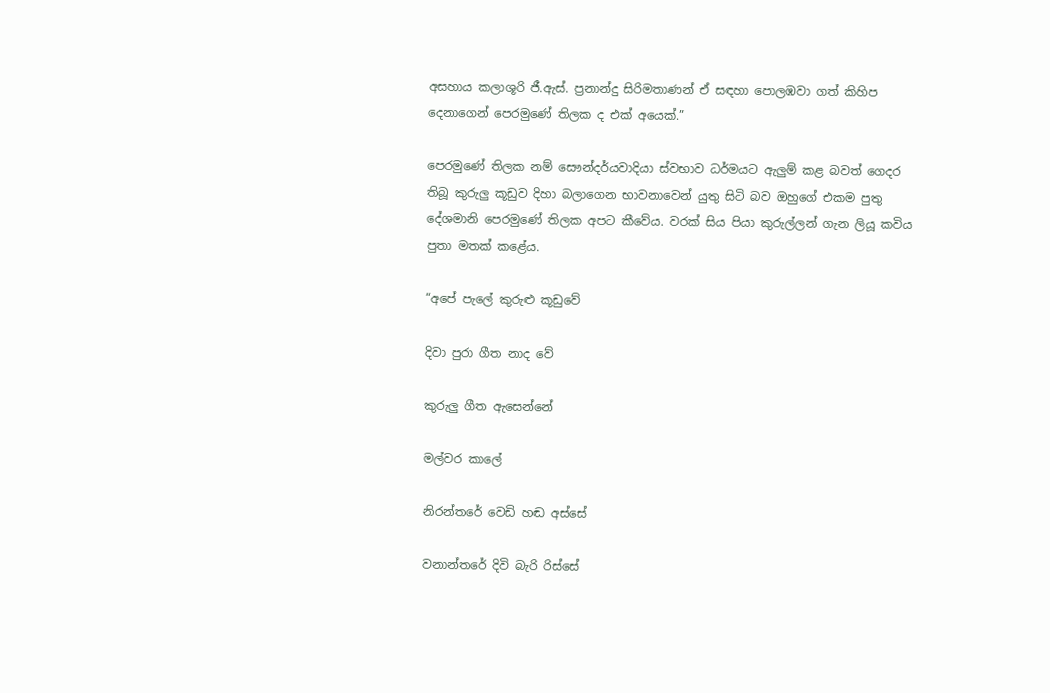අසහාය කලාශූරි ජී.ඇස්. ප්‍රනාන්දු සිරිමතාණන් ඒ සඳහා පොලඹවා ගත් කිහිප දෙනාගෙන් පෙරමුණේ තිලක ද එක් අයෙක්.”

පෙරමුණේ තිලක නම් සෞන්දර්යවාදියා ස්වභාව ධර්මයට ඇලුම් කළ බවත් ගෙදර තිබූ කුරුලු කූඩුව දිහා බලාගෙන භාවනාවෙන් යුතු සිටි බව ඔහුගේ එකම පුතු දේශමානි පෙරමුණේ තිලක අපට කීවේය. වරක් සිය පියා කුරුල්ලන් ගැන ලියූ කවිය පුතා මතක් කළේය.

“අපේ පැලේ කුරුළු කූඩුවේ

දිවා පුරා ගීත නාද වේ

කුරුලු ගීත ඇසෙන්නේ

මල්වර කාලේ

නිරන්තරේ වෙඩි හඬ අස්සේ

වනාන්තරේ දිවි බැරි රිස්සේ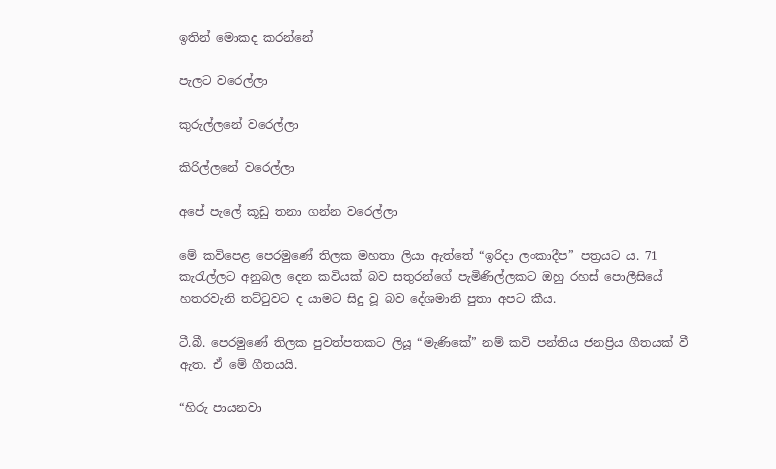ඉතින් මොකද කරන්නේ

පැලට වරෙල්ලා

කුරුල්ලනේ වරෙල්ලා

කිරිල්ලනේ වරෙල්ලා

අපේ පැලේ කූඩු තනා ගන්න වරෙල්ලා

මේ කවිපෙළ පෙරමුණේ තිලක මහතා ලියා ඇත්තේ “ඉරිදා ලංකාදීප” පත්‍රයට ය. 71 කැරැල්ලට අනුබල දෙන කවියක් බව සතුරන්ගේ පැමිණිල්ලකට ඔහු රහස් පොලීසියේ හතරවැනි තට්ටුවට ද යාමට සිදු වූ බව දේශමානි පුතා අපට කීය.

ටී.බී. පෙරමුණේ තිලක පුවත්පතකට ලියූ “මැණිකේ” නම් කවි පන්තිය ජනප්‍රිය ගීතයක් වී ඇත. ඒ මේ ගීතයයි.

“හිරු පායනවා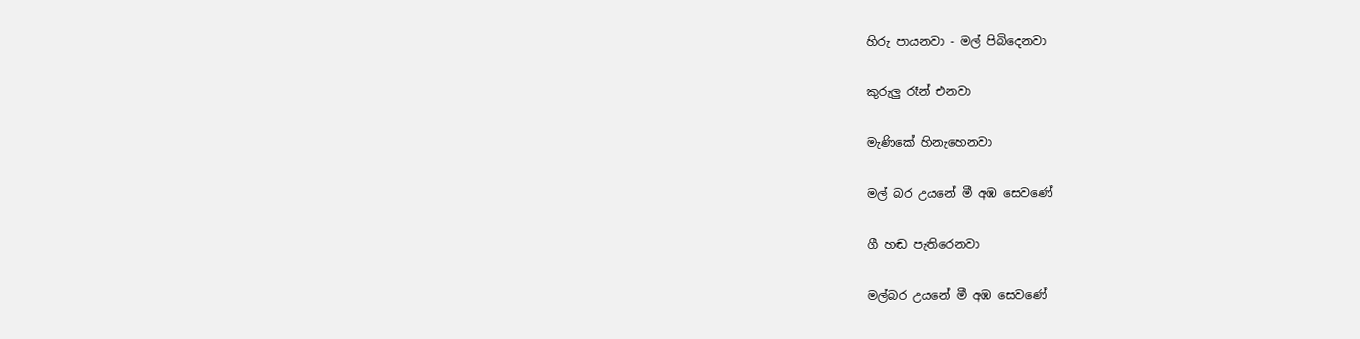හිරු පායනවා - මල් පිබිදෙනවා

කුරුලු රෑන් එනවා

මැණිකේ හිනැහෙනවා

මල් බර උයනේ මී අඹ සෙවණේ

ගී හඬ පැතිරෙනවා

මල්බර උයනේ මී අඹ සෙවණේ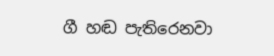ගී හඬ පැතිරෙනවා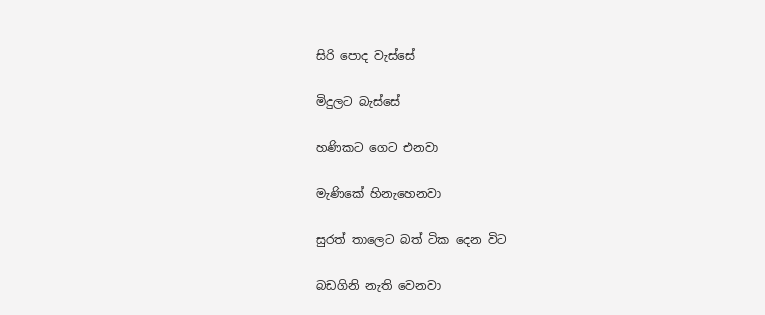සිරි පොද වැස්සේ

මිදුලට බැස්සේ

හණිකට ගෙට එනවා

මැණිකේ හිනැහෙනවා

සුරත් තාලෙට බත් ටික දෙන විට

බඩගිනි නැති වෙනවා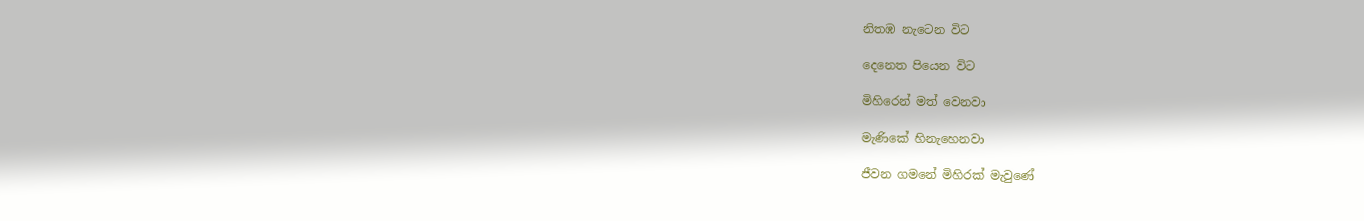නිතඹ නැටෙන විට

දෙනෙත පියෙන විට

මිහිරෙන් මත් වෙනවා

මැණිකේ හිනැහෙනවා

ජීවන ගමනේ මිහිරක් මැවුණේ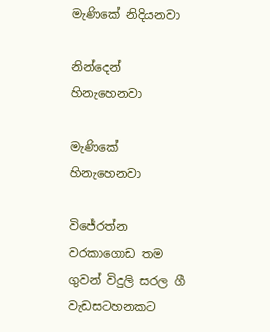මැණිකේ නිදියනවා

නින්දෙන් හිනැහෙනවා

මැණිකේ හිනැහෙනවා

විජේරත්න වරකාගොඩ තම ගුවන් විදුලි සරල ගී වැඩසටහනකට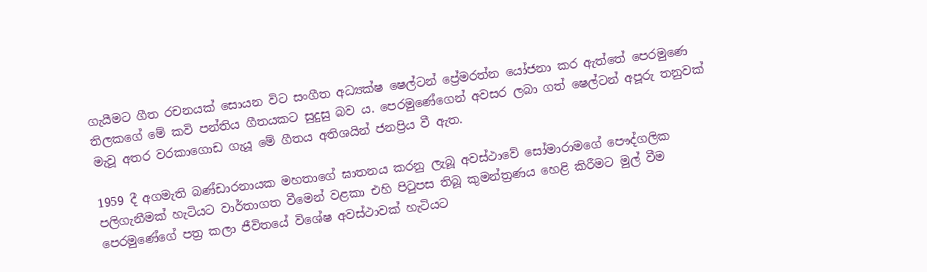ගැයීමට ගීත රචනයක් සොයන විට සංගීත අධ්‍යක්ෂ ෂෙල්ටන් ප්‍රේමරත්න යෝජනා කර ඇත්තේ පෙරමුණෙ තිලකගේ මේ කවි පන්තිය ගීතයකට සුදුසු බව ය. පෙරමුණේගෙන් අවසර ලබා ගත් ෂෙල්ටන් අපූරු තනුවක් මැවූ අතර වරකාගොඩ ගැයූ මේ ගීතය අතිශයින් ජනප්‍රිය වී ඇත.

1959 දී අගමැති බණ්ඩාරනායක මහතාගේ ඝාතනය කරනු ලැබූ අවස්ථාවේ සෝමාරාමගේ පෞද්ගලික පලිගැනීමක් හැටියට වාර්තාගත වීමෙන් වළකා එහි පිටුපස තිබූ කුමන්ත්‍රණය හෙළි කිරීමට මුල් වීම පෙරමුණේගේ පත්‍ර කලා ජීවිතයේ විශේෂ අවස්ථාවක් හැටියට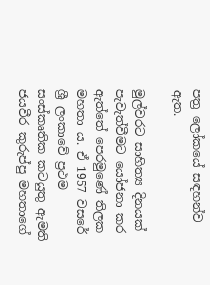පත්‍ර ලෝකයේ සඳහන්ව ඇත.

මුල්වරට සාහිත්‍ය දිනයක් පැවැත්වීමට යෝජනා කර ඇත්තේ පෙරමුණේ තිලක මහතා ය. ඒ 1957 වසරේ ශ්‍රී ලංකාවේ ප්‍රථම සංස්කෘතික කටයුතු ඇමති ජයවීර කුරුප්පු මහතාගේ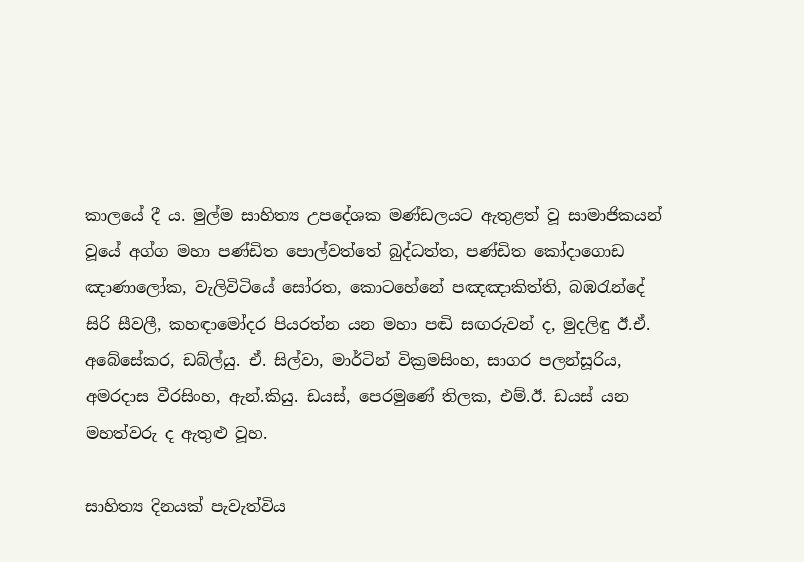කාලයේ දී ය. මුල්ම සාහිත්‍ය උපදේශක මණ්ඩලයට ඇතුළත් වූ සාමාජිකයන් වූයේ අග්ග මහා පණ්ඩිත පොල්වත්තේ බුද්ධත්ත, පණ්ඩිත කෝදාගොඩ ඤාණාලෝක, වැලිවිටියේ සෝරත, කොටහේනේ පඤඤාකිත්ති, බඹරැන්දේ සිරි සීවලී, කහඳාමෝදර පියරත්න යන මහා පඬි සඟරුවන් ද, මුදලිඳු ඊ.ඒ. අබේසේකර, ඩබ්ල්යු. ඒ. සිල්වා, මාර්ටින් වික්‍රමසිංහ, සාගර පලන්සූරිය, අමරදාස වීරසිංහ, ඇන්.කියු. ඩයස්, පෙරමුණේ තිලක, එම්.ඊ. ඩයස් යන මහත්වරු ද ඇතුළු වූහ.

සාහිත්‍ය දිනයක් පැවැත්විය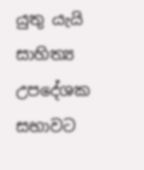යුතු යැයි සාහිත්‍ය උපදේශක සභාවට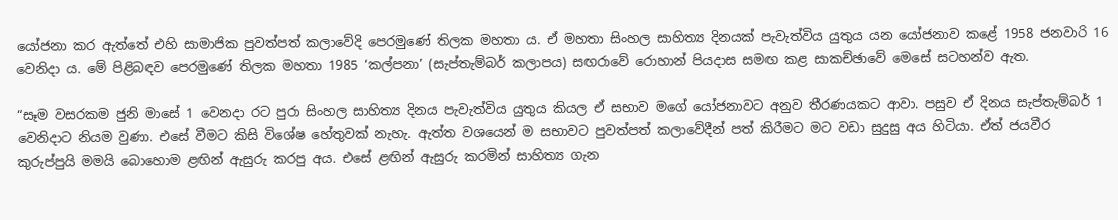යෝජනා කර ඇත්තේ එහි සාමාජික පුවත්පත් කලාවේදි පෙරමුණේ තිලක මහතා ය. ඒ මහතා සිංහල සාහිත්‍ය දිනයක් පැවැත්විය යුතුය යන යෝජනාව කළේ 1958 ජනවාරි 16 වෙනිදා ය. මේ පිළිබඳව පෙරමුණේ තිලක මහතා 1985 ‘කල්පනා’ (සැප්තැම්බර් කලාපය) සඟරාවේ රොහාන් පියදාස සමඟ කළ සාකච්ඡාවේ මෙසේ සටහන්ව ඇත.

“සෑම වසරකම ජුනි මාසේ 1 වෙනදා රට පුරා සිංහල සාහිත්‍ය දිනය පැවැත්විය යුතුය කියල ඒ සභාව මගේ යෝජනාවට අනුව තීරණයකට ආවා. පසුව ඒ දිනය සැප්තැම්බර් 1 වෙනිදාට නියම වුණා. එසේ වීමට කිසි විශේෂ හේතුවක් නැහැ. ඇත්ත වශයෙන් ම සභාවට පුවත්පත් කලාවේදීන් පත් කිරීමට මට වඩා සුදුසු අය හිටියා. ඒත් ජයවීර කුරුප්පුයි මමයි බොහොම ළඟින් ඇසුරු කරපු අය. එසේ ළඟින් ඇසුරු කරමින් සාහිත්‍ය ගැන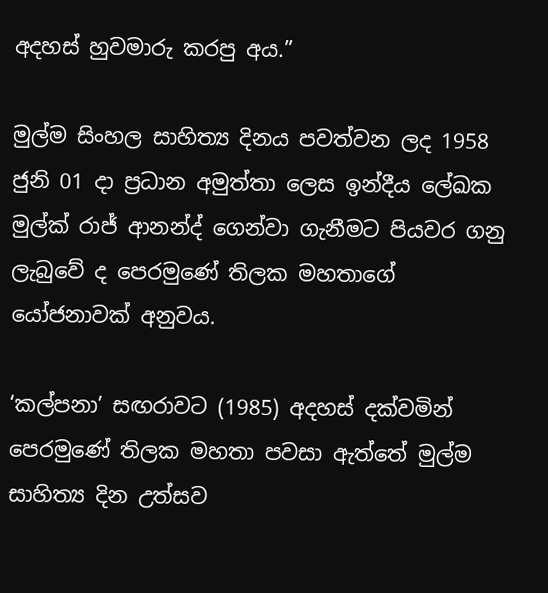අදහස් හුවමාරු කරපු අය.”

මුල්ම සිංහල සාහිත්‍ය දිනය පවත්වන ලද 1958 ජුනි 01 දා ප්‍රධාන අමුත්තා ලෙස ඉන්දීය ලේඛක මුල්ක් රාජ් ආනන්ද් ගෙන්වා ගැනීමට පියවර ගනු ලැබුවේ ද පෙරමුණේ තිලක මහතාගේ යෝජනාවක් අනුවය.

‘කල්පනා’ සඟරාවට (1985) අදහස් දක්වමින් පෙරමුණේ තිලක මහතා පවසා ඇත්තේ මුල්ම සාහිත්‍ය දින උත්සව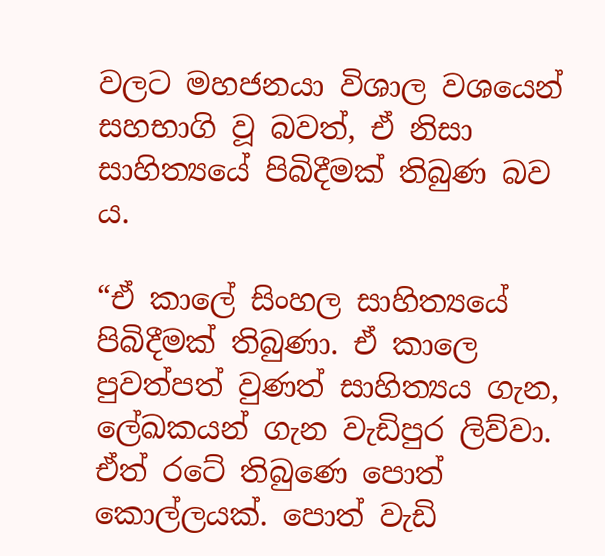වලට මහජනයා විශාල වශයෙන් සහභාගි වූ බවත්, ඒ නිසා සාහිත්‍යයේ පිබිදීමක් තිබුණ බව ය.

“ඒ කාලේ සිංහල සාහිත්‍යයේ පිබිදීමක් තිබුණා. ඒ කාලෙ පුවත්පත් වුණත් සාහිත්‍යය ගැන, ලේඛකයන් ගැන වැඩිපුර ලිව්වා. ඒත් රටේ තිබුණෙ පොත් කොල්ලයක්. පොත් වැඩි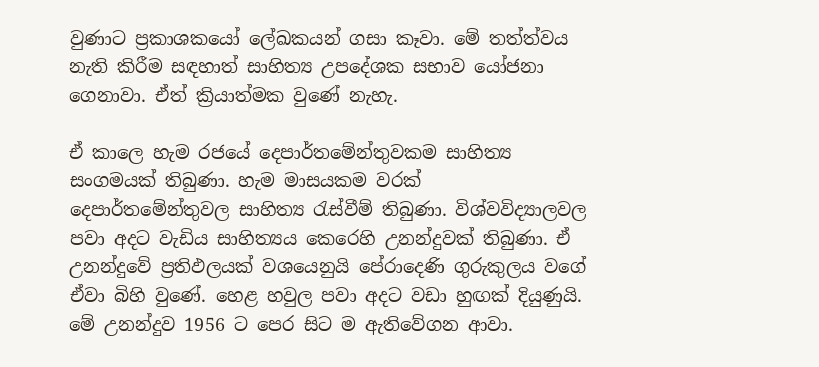වුණාට ප්‍රකාශකයෝ ලේඛකයන් ගසා කෑවා. මේ තත්ත්වය නැති කිරීම සඳහාත් සාහිත්‍ය උපදේශක සභාව යෝජනා ගෙනාවා. ඒත් ක්‍රියාත්මක වුණේ නැහැ.

ඒ කාලෙ හැම රජයේ දෙපාර්තමේන්තුවකම සාහිත්‍ය සංගමයක් තිබුණා. හැම මාසයකම වරක් දෙපාර්තමේන්තුවල සාහිත්‍ය රැස්වීම් තිබුණා. විශ්වවිද්‍යාලවල පවා අදට වැඩිය සාහිත්‍යය කෙරෙහි උනන්දුවක් තිබුණා. ඒ උනන්දුවේ ප්‍රතිඵලයක් වශයෙනුයි පේරාදෙණි ගුරුකුලය වගේ ඒවා බිහි වුණේ. හෙළ හවුල පවා අදට වඩා හුඟක් දියුණුයි. මේ උනන්දුව 1956 ට පෙර සිට ම ඇතිවේගන ආවා.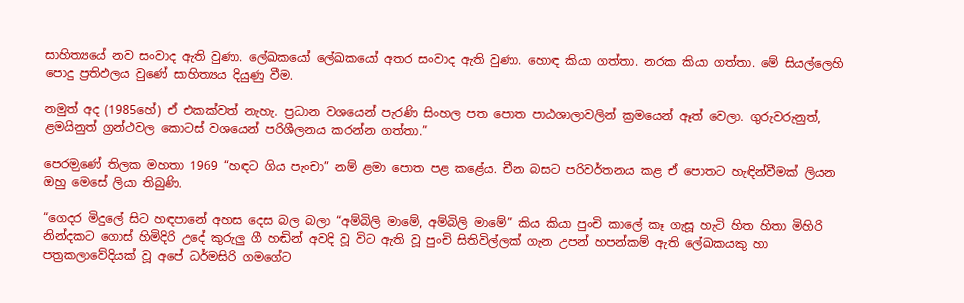සාහිත්‍යයේ නව සංවාද ඇති වුණා. ලේඛකයෝ ලේඛකයෝ අතර සංවාද ඇති වුණා. හොඳ කියා ගත්තා. නරක කියා ගත්තා. මේ සියල්ලෙහි පොදු ප්‍රතිඵලය වුණේ සාහිත්‍යය දියුණු වීම.

නමුත් අද (1985හේ) ඒ එකක්වත් නැහැ. ප්‍රධාන වශයෙන් පැරණි සිංහල පත පොත පාඨශාලාවලින් ක්‍රමයෙන් ඈත් වෙලා. ගුරුවරුනුත්, ළමයිනුත් ග්‍රන්ථවල කොටස් වශයෙන් පරිශීලනය කරන්න ගත්තා.”

පෙරම‍ුණේ තිලක මහතා 1969 “හඳට ගිය පැංචා” නම් ළමා පොත පළ කළේය. චීන බසට පරිවර්තනය කළ ඒ පොතට හැඳින්වීමක් ලියන ඔහු මෙසේ ලියා තිබුණි.

“ගෙදර මිදුලේ සිට හඳපානේ අහස දෙස බල බලා “අම්බිලි මාමේ, අම්බිලි මාමේ” කිය කියා පුංචි කාලේ කෑ ගැසූ හැටි හිත හිතා මිහිරි නින්දකට ගොස් හිමිදිරි උදේ කුරුලු ගී හඬින් අවදි වූ විට ඇති වූ පුංචි සිතිවිල්ලක් ගැන උපන් හපන්කම් ඇති ලේඛකයකු හා පත්‍රකලාවේදියක් වූ අපේ ධර්මසිරි ගමගේට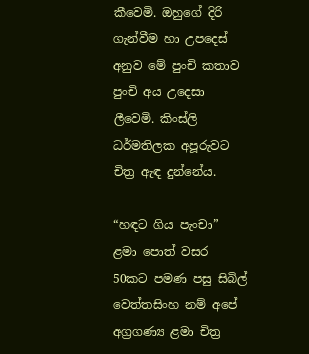කීවෙමි. ඔහුගේ දිරි ගැන්වීම හා උපදෙස් අනුව මේ පුංචි කතාව පුංචි අය උදෙසා ලීවෙමි. කිංස්ලි ධර්මතිලක අපූරුවට චිත්‍ර ඇඳ දුන්නේය.

“හඳට ගිය පැංචා” ළමා පොත් වසර 50කට ‍පමණ පසු සිබිල් වෙත්තසිංහ නම් අපේ අග්‍රගණ්‍ය ළමා චිත්‍ර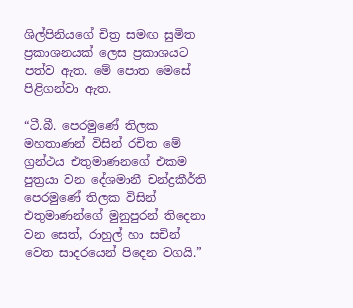ශිල්පිනියගේ චිත්‍ර සමඟ සුමිත ප්‍රකාශනයක් ලෙස ප්‍රකාශයට පත්ව ඇත. මේ පොත මෙසේ පිළිගන්වා ඇත.

“ටී.බී. පෙරමුණේ තිලක මහතාණන් විසින් රචිත මේ ග්‍රන්ථය එතුමාණනගේ එකම පුත්‍රයා වන දේශමානී චන්ද්‍රකීර්ති පෙරමුණේ තිලක විසින් එතුමාණන්ගේ මුනුපුරන් තිදෙනා වන සෙත්, රාහුල් හා සචින් වෙත සාදරයෙන් පිදෙන වගයි.”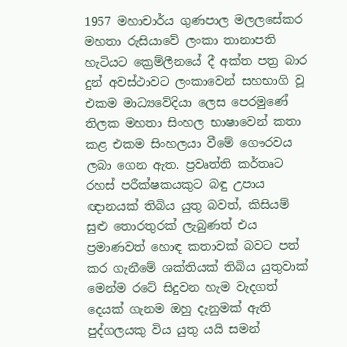1957 මහාචාර්ය ගුණපාල මලලසේකර මහතා රුසියාවේ ලංකා තානාපති හැටියට ක්‍රෙම්ලීනයේ දී අක්ත පත්‍ර බාර දුන් අවස්ථාවට ලංකාවෙන් සහභාගි වූ එකම මාධ්‍යවේදියා ලෙස පෙරමුණේ තිලක මහතා සිංහල භාෂාවෙන් කතා කළ එකම සිංහලයා වීමේ ගෞරවය ලබා ගෙන ඇත. ප්‍රවෘත්ති කර්තෘට රහස් පරීක්ෂකයකුට බඳු උපාය ඥානයක් තිබිය යුතු බවත්, කිසියම් සුළු තොරතුරක් ලැබුණත් එය ප්‍රමාණවත් හොඳ කතාවක් බවට පත් කර ගැනීමේ ශක්තියක් තිබිය යුතුවාක් මෙන්ම රටේ සිදුවන හැම වැදගත් දෙයක් ගැනම ඔහු දැනුමක් ඇති පුද්ගලයකු විය යුතු යයි සමන්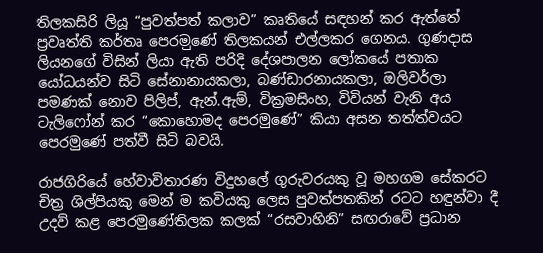තිලකසිරි ලියූ “පුවත්පත් කලාව” කෘතියේ සඳහන් කර ඇත්තේ ප්‍රවෘත්ති කර්තෘ පෙරම‍ුණේ තිලකයන් එල්ලකර ගෙනය. ගුණදාස ලියනගේ විසින් ලියා ඇති පරිදි දේශපාලන ලෝකයේ පතාක යෝධයන්ව සිටි සේනානායකලා, බණ්ඩාරනායකලා, ඔලිවර්ලා පමණක් නොව පිලිප්, ඇන්.ඇම්, වික්‍රමසිංහ, විවියන් වැනි අය ටැලිෆෝන් කර “කොහොමද පෙරමුණේ” කියා අසන තත්ත්වයට පෙරමුණේ පත්වී සිටි බවයි.

රාජගිරියේ හේවාවිතාරණ විදුහලේ ගුරුවරයකු වූ මහගම සේකරට චිත්‍ර ශිල්පියකු මෙන් ම කවියකු ලෙස පුවත්පතකින් රටට හඳුන්වා දී උදව් කළ පෙරමුණේතිලක කලක් “රසවාහිනි” සඟරාවේ ප්‍රධාන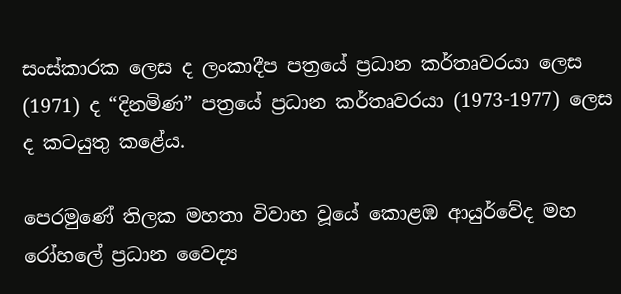සංස්කාරක ලෙස ද ලංකාදීප පත්‍රයේ ප්‍රධාන කර්තෘවරයා ලෙස (1971) ද “දිනමිණ” පත්‍රයේ ප්‍රධාන කර්තෘවරයා (1973-1977) ලෙස ද කටයුතු කළේය.

පෙරමුණේ තිලක මහතා විවාහ වූයේ කොළඹ ආයුර්වේද මහ රෝහලේ ප්‍රධාන වෛද්‍ය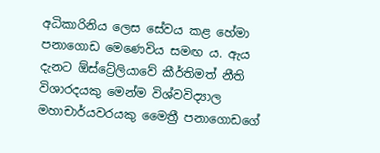අධිකාරිනිය ලෙස සේවය කළ හේමා පනාගොඩ මෙණෙවිය සමඟ ය. ඇය දැනට ඕස්ට්‍රේලියාවේ කීර්තිමත් නීති විශාරදයකු මෙන්ම විශ්වවිද්‍යාල මහාචාර්යවරයකු මෛත්‍රී පනාගොඩගේ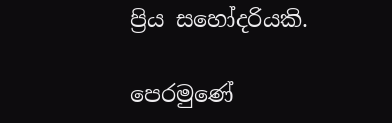ප්‍රිය සහෝදරියකි.

පෙරමුණේ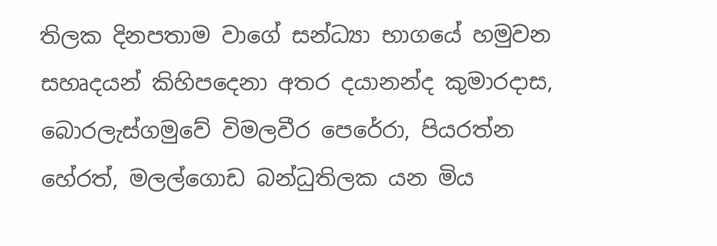තිලක දිනපතාම වාගේ සන්ධ්‍යා භාගයේ හමුවන සහෘදයන් කිහිපදෙනා අතර දයානන්ද කුමාරදාස, බොරලැස්ගමුවේ විමලවීර පෙරේරා, පියරත්න හේරත්, මලල්ගොඩ බන්ධුතිලක යන මිය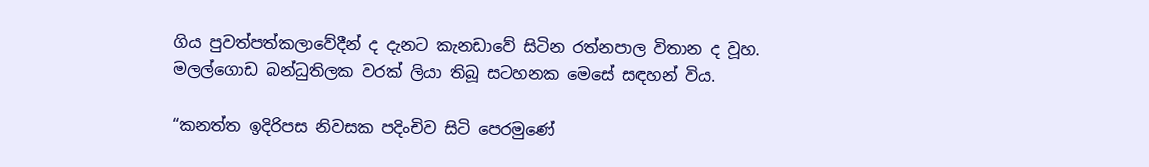ගිය පුවත්පත්කලාවේදීන් ද දැනට කැනඩාවේ සිටින රත්නපාල විතාන ද වූහ. මලල්ගොඩ බන්ධුතිලක වරක් ලියා තිබූ සටහනක මෙසේ සඳහන් විය.

“කනත්ත ඉදිරිපස නිවසක පදිංචිව සිටි පෙරමුණේ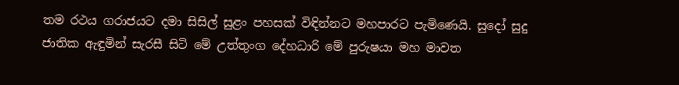තම රථය ගරාජයට දමා සිසිල් සුළං පහසක් විඳින්නට මහපාරට පැමිණෙයි. සුදෝ සුදු ජාතික ඇඳුමින් සැරසී සිටි මේ උත්තුංග දේහධාරි මේ පුරුෂයා මහ මාවත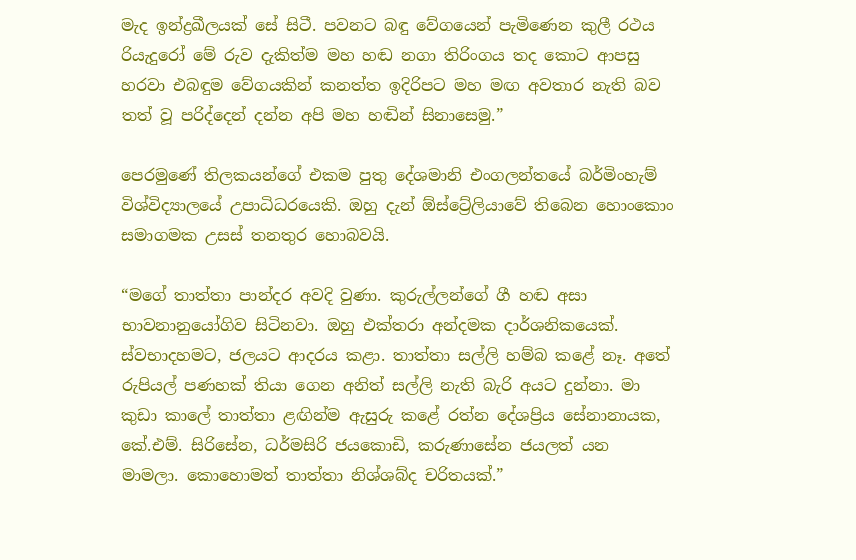මැද ඉන්ද්‍රඛීලයක් සේ සිටී. පවනට බඳු වේගයෙන් පැමිණෙන කුලී රථය රියැදුරෝ මේ රුව දැකිත්ම මහ හඬ නගා තිරිංගය තද කොට ආපසු හරවා එබඳුම වේගයකින් කනත්ත ඉදිරිපට මහ මඟ අවතාර නැති බව තත් වූ පරිද්දෙන් දන්න අපි මහ හඬින් සිනාසෙමු.”

පෙරමුණේ තිලකයන්ගේ එකම පුතු දේශමානි එංගලන්තයේ බර්මිංහැම් විශ්විද්‍යාලයේ උපාධිධරයෙකි. ඔහු දැන් ඕස්ට්‍රේලියාවේ තිබෙන හොංකොං සමාගමක උසස් තනතුර හොබවයි.

“මගේ තාත්තා පාන්දර අවදි වුණා. කුරුල්ලන්ගේ ගී හඬ අසා භාවනානුයෝගිව සිටිනවා. ඔහු එක්තරා අන්දමක දාර්ශනිකයෙක්. ස්වභාදහමට, ජලයට ආදරය කළා. තාත්තා සල්ලි හම්බ කළේ නෑ. අතේ රුපියල් පණහක් තියා ගෙන අනිත් සල්ලි නැති බැරි අයට දුන්නා. මා කුඩා කාලේ තාත්තා ළඟින්ම ඇසුරු කළේ රත්න දේශප්‍රිය සේනානායක, කේ.එම්. සිරිසේන, ධර්මසිරි ජයකොඩි, කරුණාසේන ජයලත් යන මාමලා. කො‍හොමත් තාත්තා නිශ්ශබ්ද චරිතයක්.”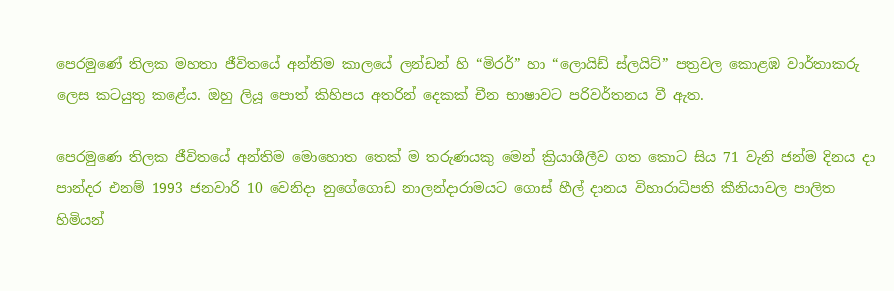පෙරමුණේ තිලක මහතා ජීවිතයේ අන්තිම කාලයේ ලන්ඩන් හි “මිරර්” හා “ලොයිඩ් ස්ලයිට්” පත්‍රවල කොළඹ වාර්තාකරු ලෙස කටයුතු කළේය. ඔහු ලියූ පොත් කිහිපය අතරින් දෙකක් චීන භාෂාවට පරිවර්තනය වී ඇත.

පෙරමුණෙ තිලක ජීවිතයේ අන්තිම මොහොත තෙක් ම තරුණයකු මෙන් ක්‍රියාශීලීව ගත කොට සිය 71 වැනි ජන්ම දිනය දා පාන්දර එනම් 1993 ජනවාරි 10 වෙනිදා නුගේගොඩ නාලන්දාරාමයට ගොස් හීල් දානය විහාරාධිපති කීනියාවල පාලිත හිමියන්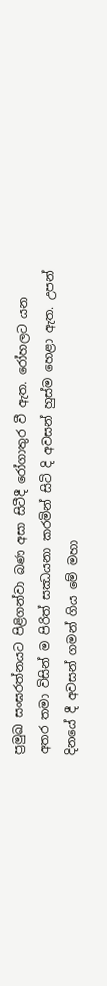ප්‍රමුඛ සංඝරත්නයට පිළිගන්වා බණ අසා සිටීදී රෝගාතුර වී ඇත. රෝහලට යන අතර තමා විසින් ම පිරිත් සඣයනා කරමින් සිටි දි අවසන් හුස්ම හෙළා ඇත. උපන් දිනයේ දී අවසන් ගමන් ගිය මේ මහා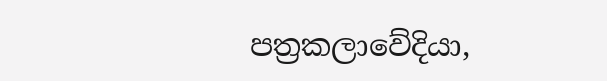පත්‍රකලාවේදියා,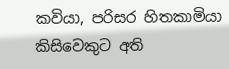කවියා, පරිසර හිතකාමියා කිසිවෙකුට අති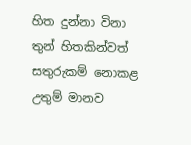හිත දුන්නා විනා තුන් හිතකින්වත් සතුරුකම් නොකළ උතුම් මානව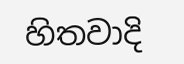හිතවාදි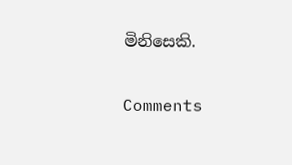මිනිසෙකි.

Comments